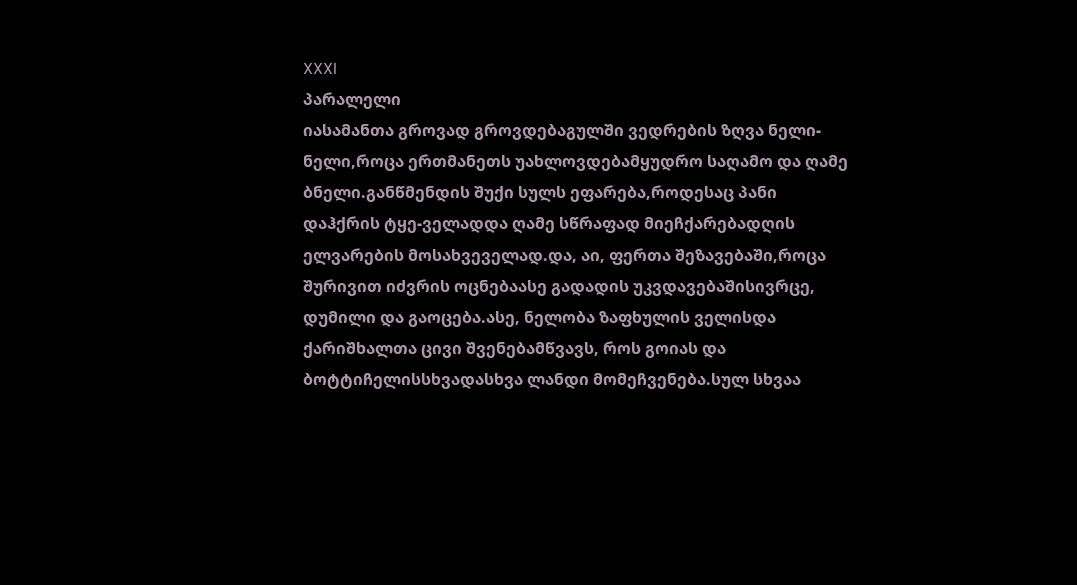XXXI
პარალელი
იასამანთა გროვად გროვდებაგულში ვედრების ზღვა ნელი-ნელი,როცა ერთმანეთს უახლოვდებამყუდრო საღამო და ღამე ბნელი.განწმენდის შუქი სულს ეფარება,როდესაც პანი დაჰქრის ტყე-ველადდა ღამე სწრაფად მიეჩქარებადღის ელვარების მოსახვეველად.და, აი, ფერთა შეზავებაში,როცა შურივით იძვრის ოცნებაასე გადადის უკვდავებაშისივრცე, დუმილი და გაოცება.ასე, ნელობა ზაფხულის ველისდა ქარიშხალთა ცივი შვენებამწვავს, როს გოიას და ბოტტიჩელისსხვადასხვა ლანდი მომეჩვენება.სულ სხვაა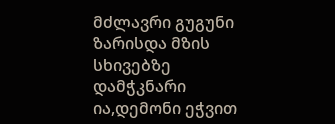მძლავრი გუგუნი ზარისდა მზის სხივებზე დამჭკნარი ია,დემონი ეჭვით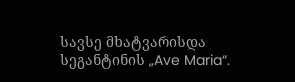სავსე მხატვარისდა სეგანტინის „Ave Maria“.